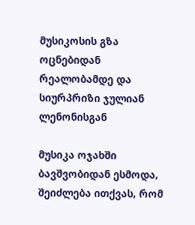მუსიკოსის გზა ოცნებიდან რეალობამდე და სიურპრიზი ჯულიან ლენონისგან

მუსიკა ოჯახში ბავშვობიდან ესმოდა, შეიძლება ითქვას, რომ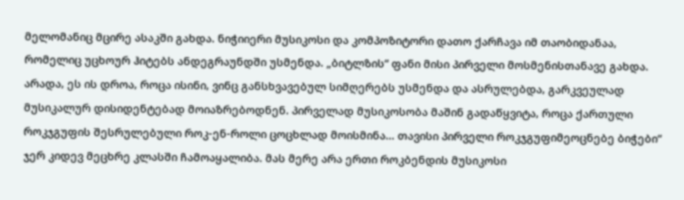მელომანიც მცირე ასაკში გახდა. ნიჭიიერი მუსიკოსი და კომპოზიტორი დათო ქარჩავა იმ თაობიდანაა, რომელიც უცხოურ ჰიტებს ანდეგრაუნდში უსმენდა. „ბიტლზის“ ფანი მისი პირველი მოსმენისთანავე გახდა. არადა, ეს ის დროა, როცა ისინი, ვინც განსხვავებულ სიმღერებს უსმენდა და ასრულებდა, გარკვეულად მუსიკალურ დისიდენტებად მოიაზრებოდნენ. პირველად მუსიკოსობა მაშინ გადაწყვიტა, როცა ქართული როკჯგუფის შესრულებული როკ-ენ-როლი ცოცხლად მოისმინა… თავისი პირველი როკჯგუფიმეოცნებე ბიჭები“ ჯერ კიდევ მეცხრე კლასში ჩამოაყალიბა. მას მერე არა ერთი როკბენდის მუსიკოსი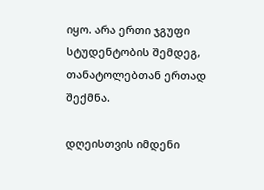იყო. არა ერთი ჯგუფი სტუდენტობის შემდეგ, თანატოლებთან ერთად შექმნა.

დღეისთვის იმდენი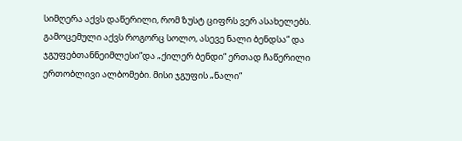სიმღერა აქვს დაწერილი, რომ ზუსტ ციფრს ვერ ასახელებს. გამოცემული აქვს როგორც სოლო, ასევე ნალი ბენდსა“ და ჯგუფებთანნეიმლესი“და „ქილერ ბენდი“ ერთად ჩაწერილი ერთობლივი ალბომები. მისი ჯგუფის „ნალი“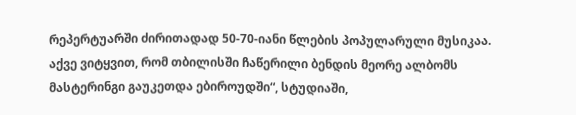რეპერტუარში ძირითადად 50-70-იანი წლების პოპულარული მუსიკაა. აქვე ვიტყვით, რომ თბილისში ჩაწერილი ბენდის მეორე ალბომს მასტერინგი გაუკეთდა ებიროუდში“, სტუდიაში,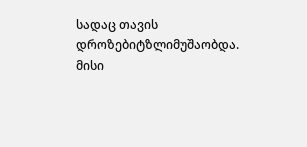სადაც თავის დროზებიტზლიმუშაობდა. მისი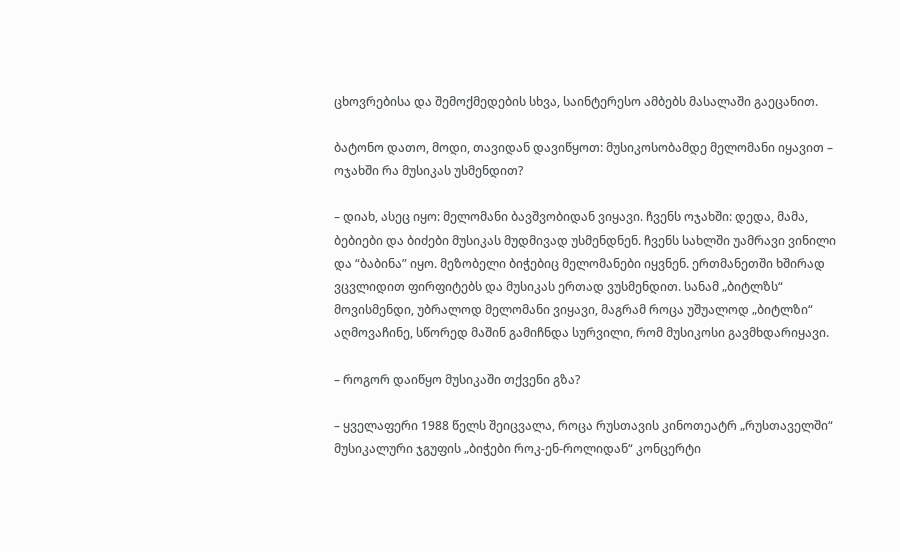ცხოვრებისა და შემოქმედების სხვა, საინტერესო ამბებს მასალაში გაეცანით.

ბატონო დათო, მოდი, თავიდან დავიწყოთ: მუსიკოსობამდე მელომანი იყავით – ოჯახში რა მუსიკას უსმენდით?

– დიახ, ასეც იყო: მელომანი ბავშვობიდან ვიყავი. ჩვენს ოჯახში: დედა, მამა, ბებიები და ბიძები მუსიკას მუდმივად უსმენდნენ. ჩვენს სახლში უამრავი ვინილი და “ბაბინა” იყო. მეზობელი ბიჭებიც მელომანები იყვნენ. ერთმანეთში ხშირად ვცვლიდით ფირფიტებს და მუსიკას ერთად ვუსმენდით. სანამ „ბიტლზს“ მოვისმენდი, უბრალოდ მელომანი ვიყავი, მაგრამ როცა უშუალოდ „ბიტლზი“ აღმოვაჩინე, სწორედ მაშინ გამიჩნდა სურვილი, რომ მუსიკოსი გავმხდარიყავი.

– როგორ დაიწყო მუსიკაში თქვენი გზა?

– ყველაფერი 1988 წელს შეიცვალა, როცა რუსთავის კინოთეატრ „რუსთაველში“ მუსიკალური ჯგუფის „ბიჭები როკ-ენ-როლიდან“ კონცერტი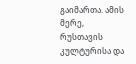გაიმართა. ამის მერე, რუსთავის კულტურისა და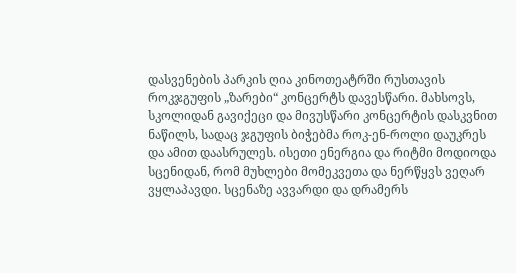დასვენების პარკის ღია კინოთეატრში რუსთავის როკჯგუფის „ზარები“ კონცერტს დავესწარი. მახსოვს, სკოლიდან გავიქეცი და მივუსწარი კონცერტის დასკვნით ნაწილს, სადაც ჯგუფის ბიჭებმა როკ-ენ-როლი დაუკრეს და ამით დაასრულეს. ისეთი ენერგია და რიტმი მოდიოდა სცენიდან, რომ მუხლები მომეკვეთა და ნერწყვს ვეღარ ვყლაპავდი. სცენაზე ავვარდი და დრამერს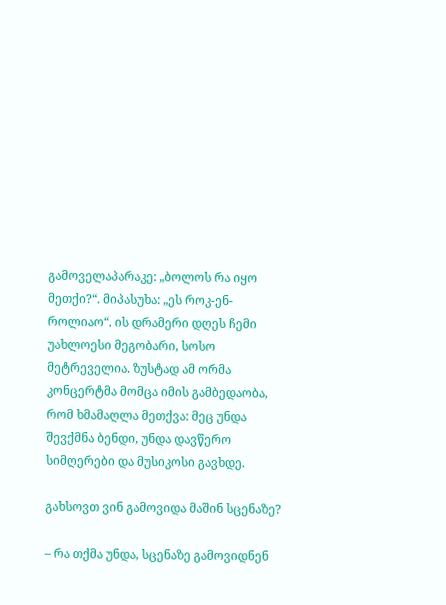გამოველაპარაკე: „ბოლოს რა იყო მეთქი?“. მიპასუხა: „ეს როკ-ენ-როლიაო“. ის დრამერი დღეს ჩემი უახლოესი მეგობარი, სოსო მეტრეველია. ზუსტად ამ ორმა კონცერტმა მომცა იმის გამბედაობა, რომ ხმამაღლა მეთქვა: მეც უნდა შევქმნა ბენდი, უნდა დავწერო სიმღერები და მუსიკოსი გავხდე.

გახსოვთ ვინ გამოვიდა მაშინ სცენაზე?

– რა თქმა უნდა, სცენაზე გამოვიდნენ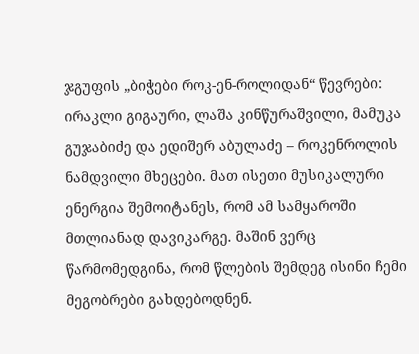ჯგუფის „ბიჭები როკ-ენ-როლიდან“ წევრები: ირაკლი გიგაური, ლაშა კინწურაშვილი, მამუკა გუჯაბიძე და ედიშერ აბულაძე – როკენროლის ნამდვილი მხეცები. მათ ისეთი მუსიკალური ენერგია შემოიტანეს, რომ ამ სამყაროში მთლიანად დავიკარგე. მაშინ ვერც წარმომედგინა, რომ წლების შემდეგ ისინი ჩემი მეგობრები გახდებოდნენ.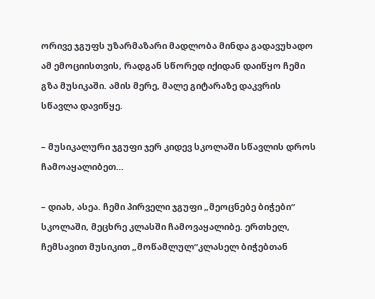ორივე ჯგუფს უზარმაზარი მადლობა მინდა გადავუხადო ამ ემოციისთვის, რადგან სწორედ იქიდან დაიწყო ჩემი გზა მუსიკაში. ამის მერე, მალე გიტარაზე დაკვრის სწავლა დავიწყე.

– მუსიკალური ჯგუფი ჯერ კიდევ სკოლაში სწავლის დროს ჩამოაყალიბეთ…

– დიახ, ასეა. ჩემი პირველი ჯგუფი „მეოცნებე ბიჭები“ სკოლაში, მეცხრე კლასში ჩამოვაყალიბე. ერთხელ, ჩემსავით მუსიკით „მოწამლულ“კლასელ ბიჭებთან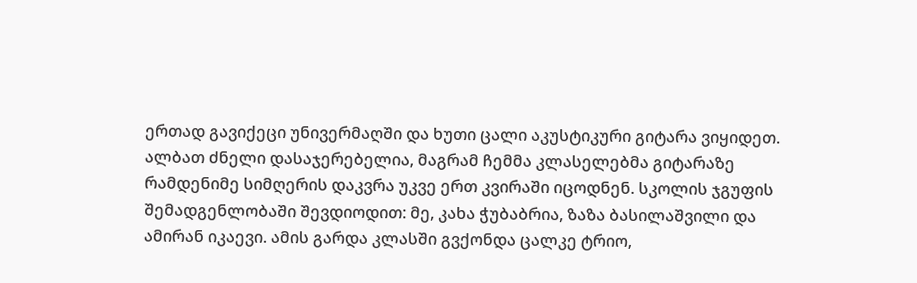ერთად გავიქეცი უნივერმაღში და ხუთი ცალი აკუსტიკური გიტარა ვიყიდეთ. ალბათ ძნელი დასაჯერებელია, მაგრამ ჩემმა კლასელებმა გიტარაზე რამდენიმე სიმღერის დაკვრა უკვე ერთ კვირაში იცოდნენ. სკოლის ჯგუფის შემადგენლობაში შევდიოდით: მე, კახა ჭუბაბრია, ზაზა ბასილაშვილი და ამირან იკაევი. ამის გარდა კლასში გვქონდა ცალკე ტრიო,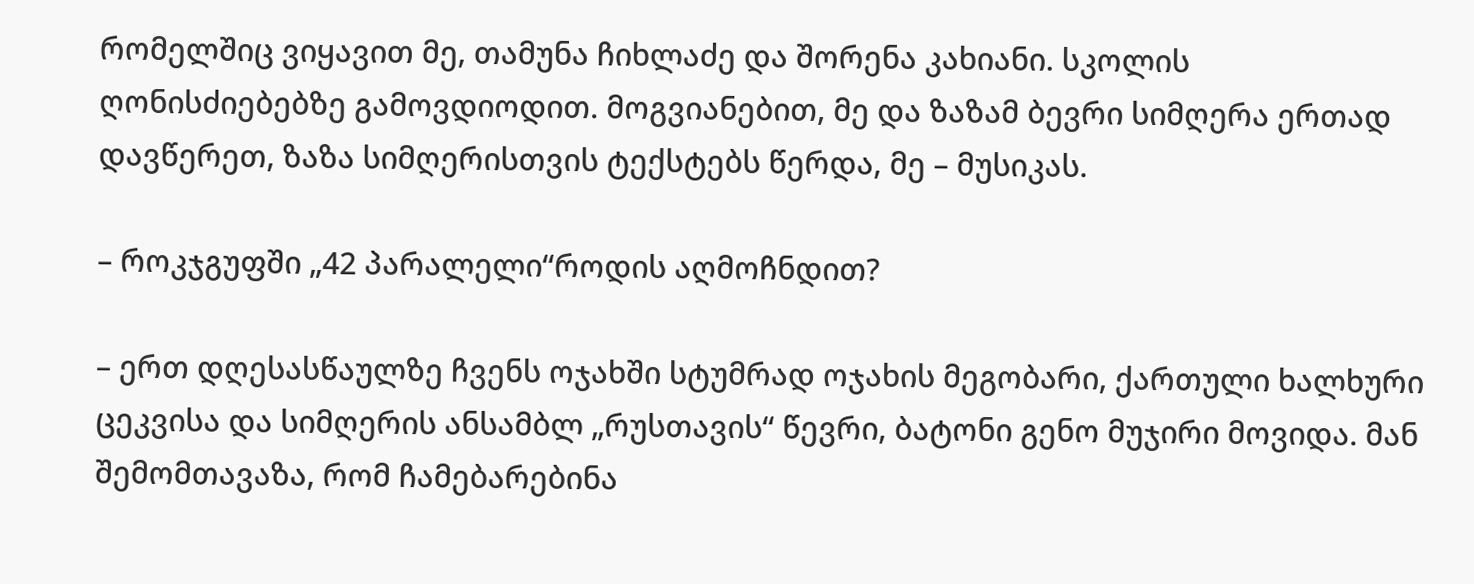რომელშიც ვიყავით მე, თამუნა ჩიხლაძე და შორენა კახიანი. სკოლის ღონისძიებებზე გამოვდიოდით. მოგვიანებით, მე და ზაზამ ბევრი სიმღერა ერთად დავწერეთ, ზაზა სიმღერისთვის ტექსტებს წერდა, მე – მუსიკას.

– როკჯგუფში „42 პარალელი“როდის აღმოჩნდით?

– ერთ დღესასწაულზე ჩვენს ოჯახში სტუმრად ოჯახის მეგობარი, ქართული ხალხური ცეკვისა და სიმღერის ანსამბლ „რუსთავის“ წევრი, ბატონი გენო მუჯირი მოვიდა. მან შემომთავაზა, რომ ჩამებარებინა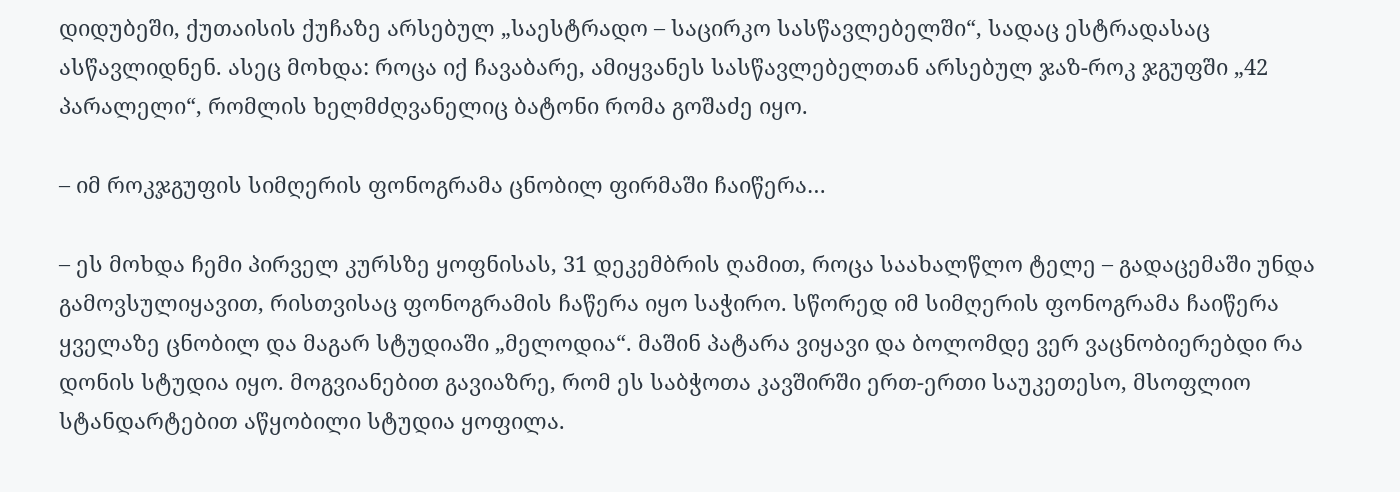დიდუბეში, ქუთაისის ქუჩაზე არსებულ „საესტრადო – საცირკო სასწავლებელში“, სადაც ესტრადასაც ასწავლიდნენ. ასეც მოხდა: როცა იქ ჩავაბარე, ამიყვანეს სასწავლებელთან არსებულ ჯაზ-როკ ჯგუფში „42 პარალელი“, რომლის ხელმძღვანელიც ბატონი რომა გოშაძე იყო.

– იმ როკჯგუფის სიმღერის ფონოგრამა ცნობილ ფირმაში ჩაიწერა…

– ეს მოხდა ჩემი პირველ კურსზე ყოფნისას, 31 დეკემბრის ღამით, როცა საახალწლო ტელე – გადაცემაში უნდა გამოვსულიყავით, რისთვისაც ფონოგრამის ჩაწერა იყო საჭირო. სწორედ იმ სიმღერის ფონოგრამა ჩაიწერა ყველაზე ცნობილ და მაგარ სტუდიაში „მელოდია“. მაშინ პატარა ვიყავი და ბოლომდე ვერ ვაცნობიერებდი რა დონის სტუდია იყო. მოგვიანებით გავიაზრე, რომ ეს საბჭოთა კავშირში ერთ-ერთი საუკეთესო, მსოფლიო სტანდარტებით აწყობილი სტუდია ყოფილა.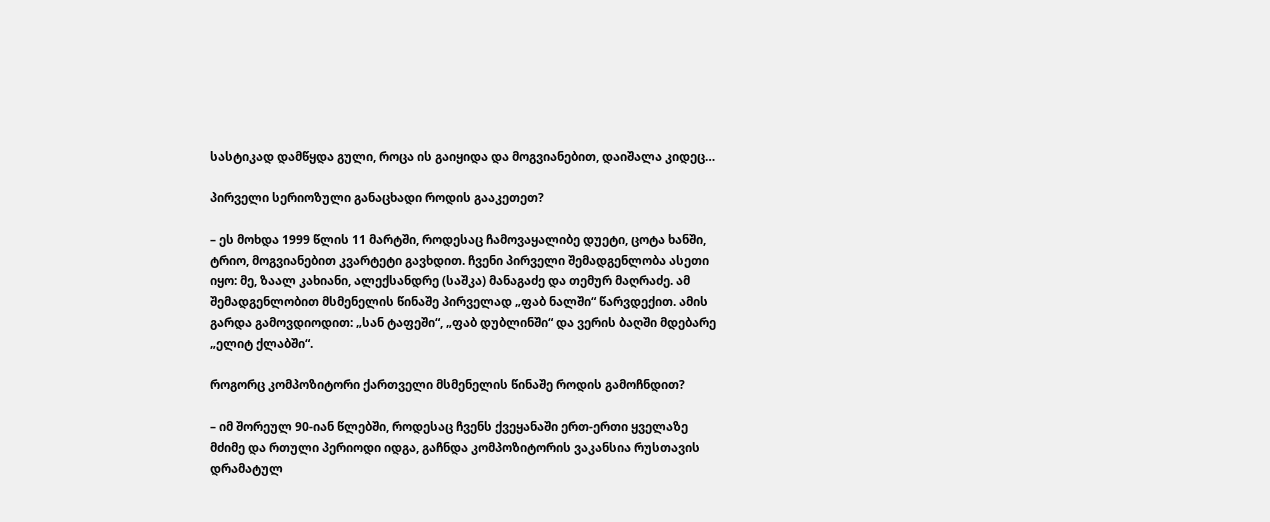სასტიკად დამწყდა გული, როცა ის გაიყიდა და მოგვიანებით, დაიშალა კიდეც…

პირველი სერიოზული განაცხადი როდის გააკეთეთ?

– ეს მოხდა 1999 წლის 11 მარტში, როდესაც ჩამოვაყალიბე დუეტი, ცოტა ხანში, ტრიო, მოგვიანებით კვარტეტი გავხდით. ჩვენი პირველი შემადგენლობა ასეთი იყო: მე, ზაალ კახიანი, ალექსანდრე (საშკა) მანაგაძე და თემურ მაღრაძე. ამ შემადგენლობით მსმენელის წინაშე პირველად „ფაბ ნალში“ წარვდექით. ამის გარდა გამოვდიოდით: „სან ტაფეში“, „ფაბ დუბლინში“ და ვერის ბაღში მდებარე „ელიტ ქლაბში“.

როგორც კომპოზიტორი ქართველი მსმენელის წინაშე როდის გამოჩნდით?

– იმ შორეულ 90-იან წლებში, როდესაც ჩვენს ქვეყანაში ერთ-ერთი ყველაზე მძიმე და რთული პერიოდი იდგა, გაჩნდა კომპოზიტორის ვაკანსია რუსთავის დრამატულ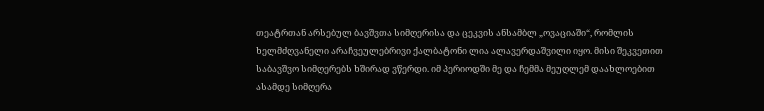თეატრთან არსებულ ბავშვთა სიმღერისა და ცეკვის ანსამბლ „ოვაციაში“, რომლის ხელმძღვანელი არაჩვეულებრივი ქალბატონი ლია ალავერდაშვილი იყო. მისი შეკვეთით საბავშვო სიმღერებს ხშირად ვწერდი. იმ პერიოდში მე და ჩემმა მეუღლემ დაახლოებით ასამდე სიმღერა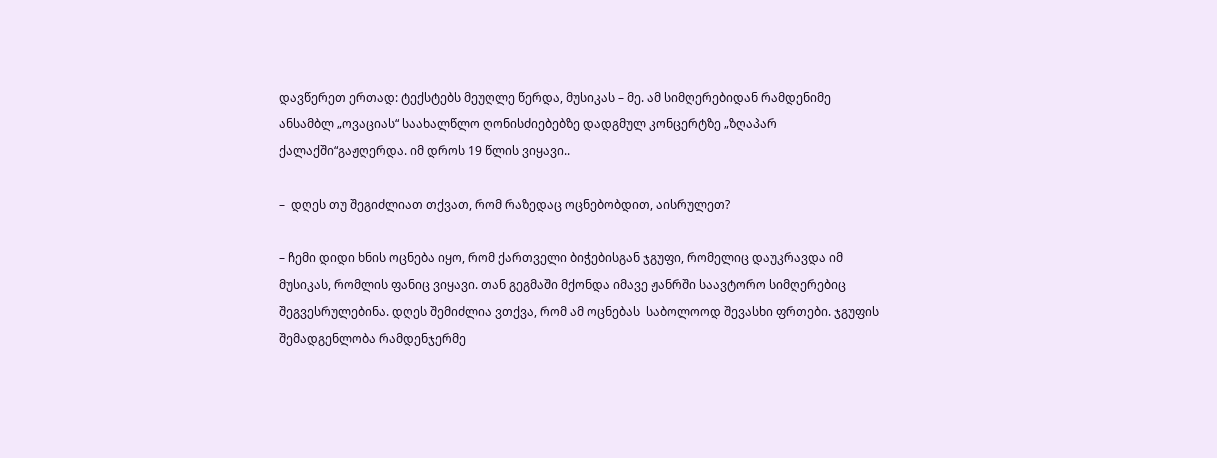დავწერეთ ერთად: ტექსტებს მეუღლე წერდა, მუსიკას – მე. ამ სიმღერებიდან რამდენიმე  ანსამბლ „ოვაციას“ საახალწლო ღონისძიებებზე დადგმულ კონცერტზე „ზღაპარ ქალაქში“გაჟღერდა. იმ დროს 19 წლის ვიყავი..

–  დღეს თუ შეგიძლიათ თქვათ, რომ რაზედაც ოცნებობდით, აისრულეთ?

– ჩემი დიდი ხნის ოცნება იყო, რომ ქართველი ბიჭებისგან ჯგუფი, რომელიც დაუკრავდა იმ მუსიკას, რომლის ფანიც ვიყავი. თან გეგმაში მქონდა იმავე ჟანრში საავტორო სიმღერებიც  შეგვესრულებინა. დღეს შემიძლია ვთქვა, რომ ამ ოცნებას  საბოლოოდ შევასხი ფრთები. ჯგუფის შემადგენლობა რამდენჯერმე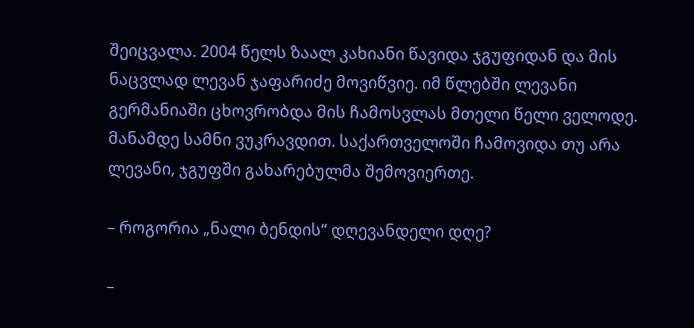შეიცვალა. 2004 წელს ზაალ კახიანი წავიდა ჯგუფიდან და მის ნაცვლად ლევან ჯაფარიძე მოვიწვიე. იმ წლებში ლევანი გერმანიაში ცხოვრობდა მის ჩამოსვლას მთელი წელი ველოდე. მანამდე სამნი ვუკრავდით. საქართველოში ჩამოვიდა თუ არა ლევანი, ჯგუფში გახარებულმა შემოვიერთე.

– როგორია „ნალი ბენდის“ დღევანდელი დღე?

–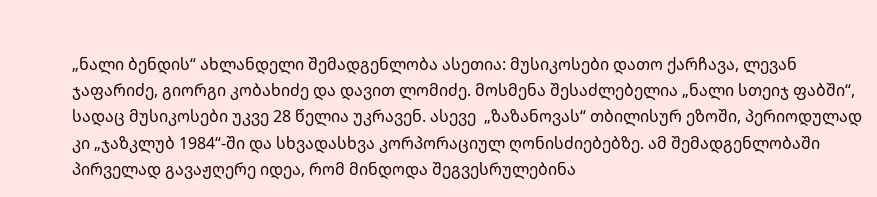„ნალი ბენდის“ ახლანდელი შემადგენლობა ასეთია: მუსიკოსები დათო ქარჩავა, ლევან ჯაფარიძე, გიორგი კობახიძე და დავით ლომიძე. მოსმენა შესაძლებელია „ნალი სთეიჯ ფაბში“, სადაც მუსიკოსები უკვე 28 წელია უკრავენ. ასევე  „ზაზანოვას“ თბილისურ ეზოში, პერიოდულად კი „ჯაზკლუბ 1984“-ში და სხვადასხვა კორპორაციულ ღონისძიებებზე. ამ შემადგენლობაში პირველად გავაჟღერე იდეა, რომ მინდოდა შეგვესრულებინა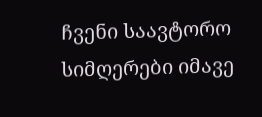ჩვენი საავტორო სიმღერები იმავე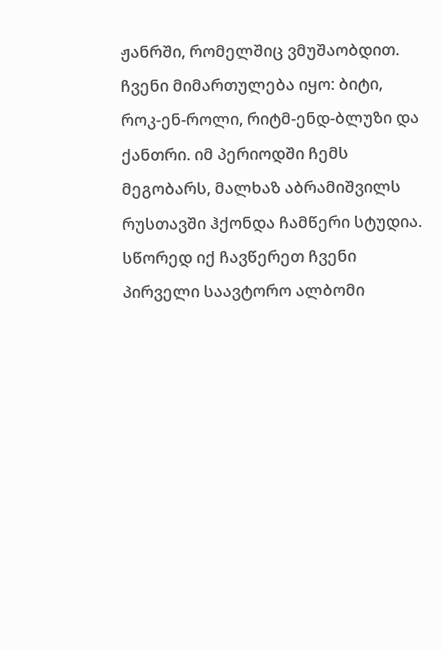ჟანრში, რომელშიც ვმუშაობდით. ჩვენი მიმართულება იყო: ბიტი, როკ-ენ-როლი, რიტმ-ენდ-ბლუზი და ქანთრი. იმ პერიოდში ჩემს მეგობარს, მალხაზ აბრამიშვილს რუსთავში ჰქონდა ჩამწერი სტუდია. სწორედ იქ ჩავწერეთ ჩვენი პირველი საავტორო ალბომი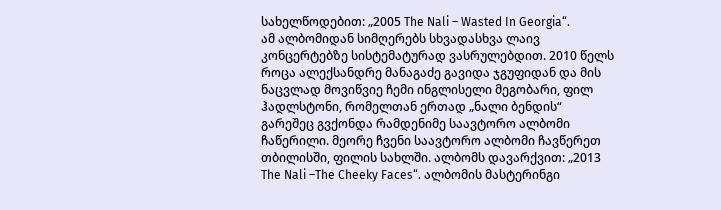სახელწოდებით: „2005 The Nali – Wasted In Georgia“.
ამ ალბომიდან სიმღერებს სხვადასხვა ლაივ კონცერტებზე სისტემატურად ვასრულებდით. 2010 წელს როცა ალექსანდრე მანაგაძე გავიდა ჯგუფიდან და მის ნაცვლად მოვიწვიე ჩემი ინგლისელი მეგობარი, ფილ ჰადლსტონი, რომელთან ერთად „ნალი ბენდის“ გარეშეც გვქონდა რამდენიმე საავტორო ალბომი ჩაწერილი. მეორე ჩვენი საავტორო ალბომი ჩავწერეთ თბილისში, ფილის სახლში. ალბომს დავარქვით: „2013 The Nali –The Cheeky Faces“. ალბომის მასტერინგი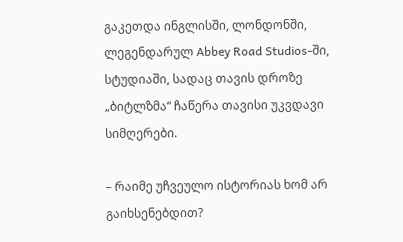გაკეთდა ინგლისში, ლონდონში, ლეგენდარულ Abbey Road Studios-ში, სტუდიაში, სადაც თავის დროზე „ბიტლზმა“ ჩაწერა თავისი უკვდავი სიმღერები.

– რაიმე უჩვეულო ისტორიას ხომ არ გაიხსენებდით?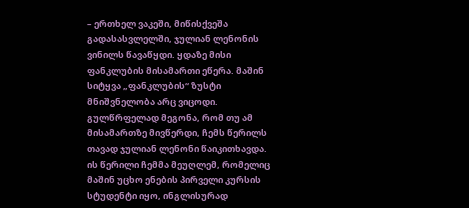– ერთხელ ვაკეში, მიწისქვეშა გადასასვლელში, ჯულიან ლენონის ვინილს წავაწყდი. ყდაზე მისი ფანკლუბის მისამართი ეწერა. მაშინ სიტყვა „ფანკლუბის“ ზუსტი მნიშვნელობა არც ვიცოდი. გულწრფელად მეგონა, რომ თუ ამ მისამართზე მივწერდი, ჩემს წერილს თავად ჯულიან ლენონი წაიკითხავდა. ის წერილი ჩემმა მეუღლემ, რომელიც მაშინ უცხო ენების პირველი კურსის სტუდენტი იყო, ინგლისურად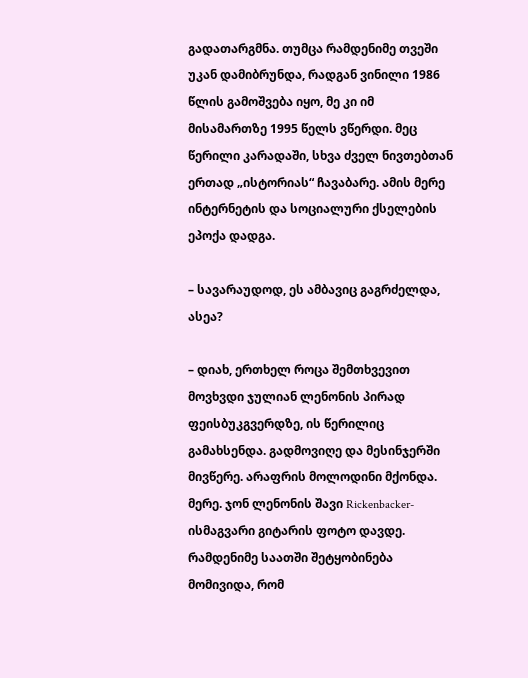გადათარგმნა. თუმცა რამდენიმე თვეში უკან დამიბრუნდა, რადგან ვინილი 1986 წლის გამოშვება იყო, მე კი იმ მისამართზე 1995 წელს ვწერდი. მეც წერილი კარადაში, სხვა ძველ ნივთებთან ერთად „ისტორიას“ ჩავაბარე. ამის მერე ინტერნეტის და სოციალური ქსელების ეპოქა დადგა.

– სავარაუდოდ, ეს ამბავიც გაგრძელდა, ასეა?

– დიახ, ერთხელ როცა შემთხვევით მოვხვდი ჯულიან ლენონის პირად ფეისბუკგვერდზე, ის წერილიც გამახსენდა. გადმოვიღე და მესინჯერში მივწერე. არაფრის მოლოდინი მქონდა. მერე. ჯონ ლენონის შავი Rickenbacker-ისმაგვარი გიტარის ფოტო დავდე. რამდენიმე საათში შეტყობინება მომივიდა, რომ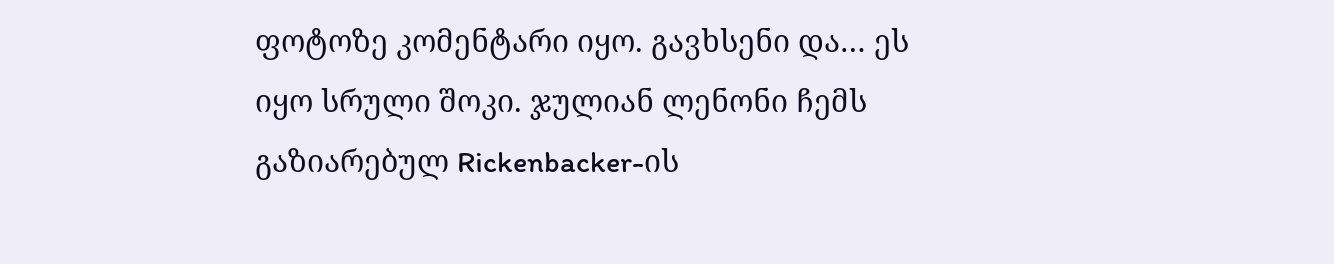ფოტოზე კომენტარი იყო. გავხსენი და… ეს იყო სრული შოკი. ჯულიან ლენონი ჩემს გაზიარებულ Rickenbacker-ის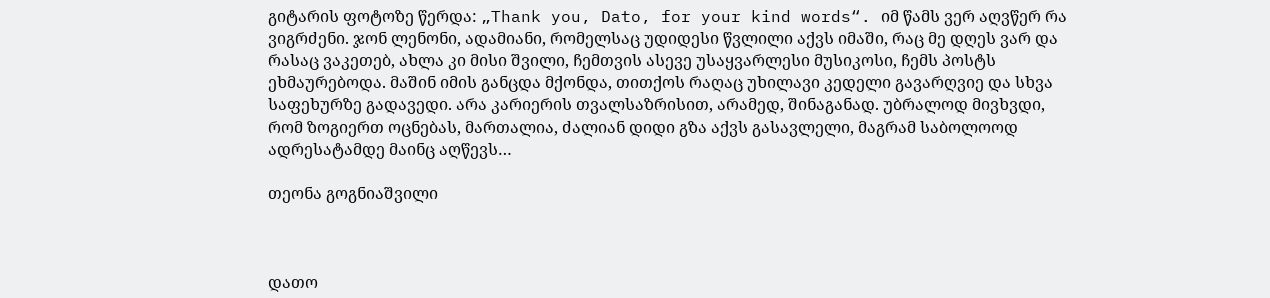გიტარის ფოტოზე წერდა: „Thank you, Dato, for your kind words“. იმ წამს ვერ აღვწერ რა ვიგრძენი. ჯონ ლენონი, ადამიანი, რომელსაც უდიდესი წვლილი აქვს იმაში, რაც მე დღეს ვარ და რასაც ვაკეთებ, ახლა კი მისი შვილი, ჩემთვის ასევე უსაყვარლესი მუსიკოსი, ჩემს პოსტს ეხმაურებოდა. მაშინ იმის განცდა მქონდა, თითქოს რაღაც უხილავი კედელი გავარღვიე და სხვა საფეხურზე გადავედი. არა კარიერის თვალსაზრისით, არამედ, შინაგანად. უბრალოდ მივხვდი, რომ ზოგიერთ ოცნებას, მართალია, ძალიან დიდი გზა აქვს გასავლელი, მაგრამ საბოლოოდ ადრესატამდე მაინც აღწევს…

თეონა გოგნიაშვილი



დათო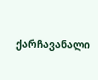ქარჩავანალი